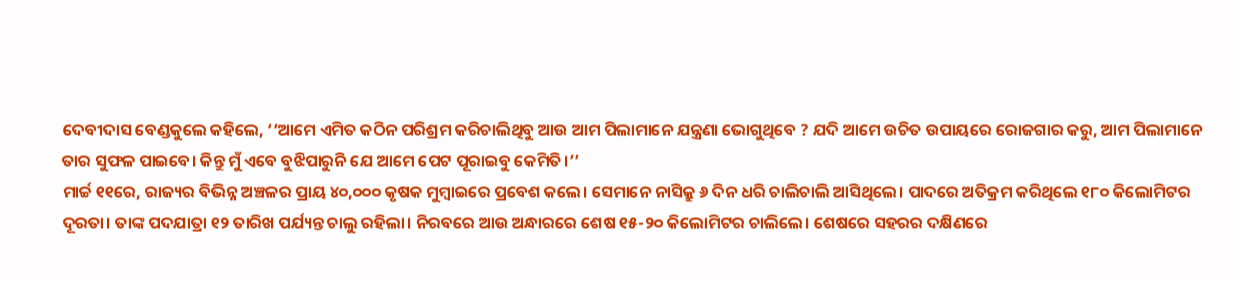ଦେବୀଦାସ ବେଣ୍ଡକୁଲେ କହିଲେ, ‘‘ଆମେ ଏମିତ କଠିନ ପରିଶ୍ରମ କରିଚାଲିଥିବୁ ଆଉ ଆମ ପିଲାମାନେ ଯନ୍ତ୍ରଣା ଭୋଗୁଥିବେ ? ଯଦି ଆମେ ଉଚିତ ଉପାୟରେ ରୋଜଗାର କରୁ, ଆମ ପିଲାମାନେ ତାର ସୁଫଳ ପାଇବେ। କିନ୍ତୁ ମୁଁ ଏବେ ବୁଝିପାରୁନି ଯେ ଆମେ ପେଟ ପୂରାଇବୁ କେମିତି।’’
ମାର୍ଚ୍ଚ ୧୧ରେ, ରାଜ୍ୟର ବିଭିନ୍ନ ଅଞ୍ଚଳର ପ୍ରାୟ ୪୦,୦୦୦ କୃଷକ ମୁମ୍ବାଇରେ ପ୍ରବେଶ କଲେ। ସେମାନେ ନାସିକ୍ରୁ ୬ ଦିନ ଧରି ଚାଲିଚାଲି ଆସିଥିଲେ। ପାଦରେ ଅତିକ୍ରମ କରିଥିଲେ ୧୮୦ କିଲୋମିଟର ଦୂରତା। ତାଙ୍କ ପଦଯାତ୍ରା ୧୨ ତାରିଖ ପର୍ଯ୍ୟନ୍ତ ଚାଲୁ ରହିଲା। ନିରବରେ ଆଉ ଅନ୍ଧାରରେ ଶେଷ ୧୫-୨୦ କିଲୋମିଟର ଚାଲିଲେ। ଶେଷରେ ସହରର ଦକ୍ଷିଣରେ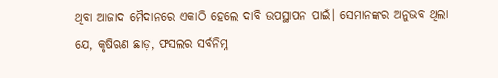ଥିବା ଆଜାଦ ମୈଦାନରେ ଏକାଠି ହେଲେ ଦାବି ଉପସ୍ଥାପନ ପାଇଁ। ସେମାନଙ୍କର ଅନୁଭବ ଥିଲା ଯେ, କୃଷିଋଣ ଛାଡ଼, ଫସଲର ସର୍ବନିମ୍ନ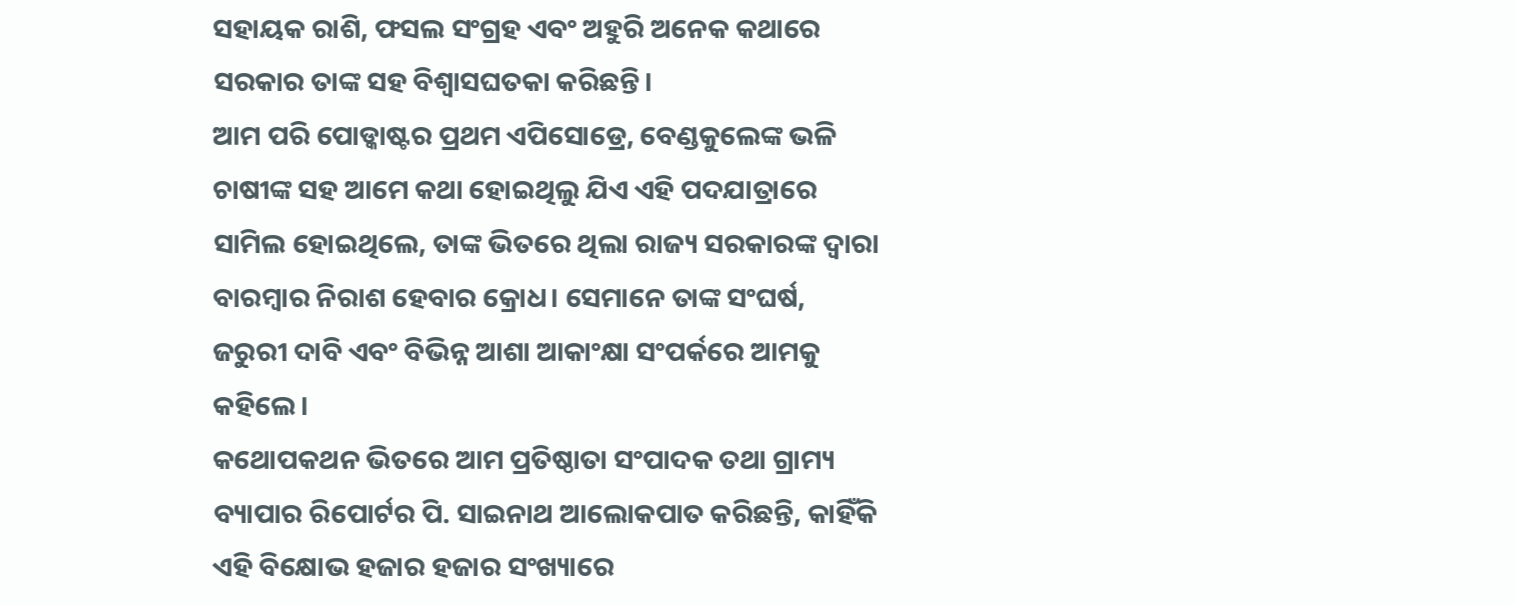ସହାୟକ ରାଶି, ଫସଲ ସଂଗ୍ରହ ଏବଂ ଅହୁରି ଅନେକ କଥାରେ ସରକାର ତାଙ୍କ ସହ ବିଶ୍ୱାସଘତକା କରିଛନ୍ତି।
ଆମ ପରି ପୋଡ୍କାଷ୍ଟର ପ୍ରଥମ ଏପିସୋଡ୍ରେ, ବେଣ୍ଡକୁଲେଙ୍କ ଭଳି ଚାଷୀଙ୍କ ସହ ଆମେ କଥା ହୋଇଥିଲୁ ଯିଏ ଏହି ପଦଯାତ୍ରାରେ ସାମିଲ ହୋଇଥିଲେ, ତାଙ୍କ ଭିତରେ ଥିଲା ରାଜ୍ୟ ସରକାରଙ୍କ ଦ୍ୱାରା ବାରମ୍ବାର ନିରାଶ ହେବାର କ୍ରୋଧ। ସେମାନେ ତାଙ୍କ ସଂଘର୍ଷ, ଜରୁରୀ ଦାବି ଏବଂ ବିଭିନ୍ନ ଆଶା ଆକାଂକ୍ଷା ସଂପର୍କରେ ଆମକୁ କହିଲେ।
କଥୋପକଥନ ଭିତରେ ଆମ ପ୍ରତିଷ୍ଠାତା ସଂପାଦକ ତଥା ଗ୍ରାମ୍ୟ ବ୍ୟାପାର ରିପୋର୍ଟର ପି. ସାଇନାଥ ଆଲୋକପାତ କରିଛନ୍ତି, କାହିଁକି ଏହି ବିକ୍ଷୋଭ ହଜାର ହଜାର ସଂଖ୍ୟାରେ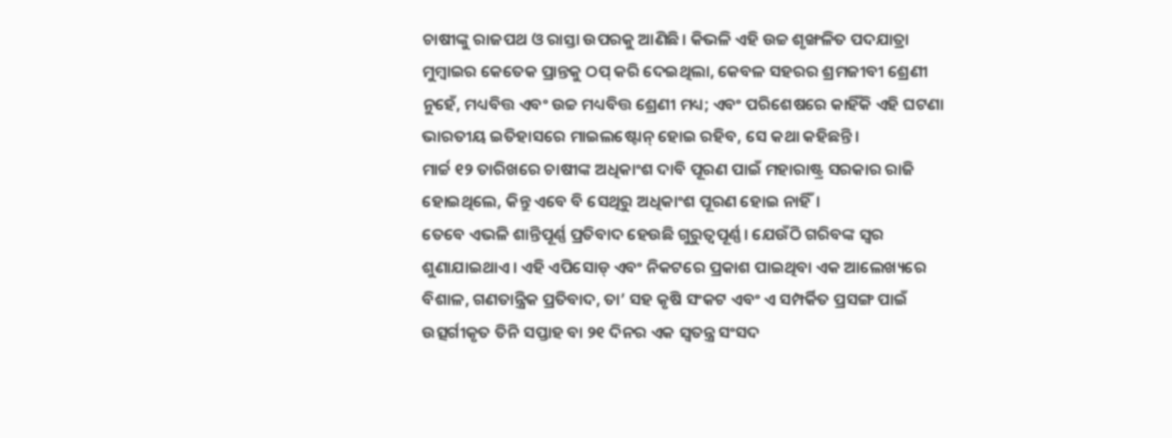ଚାଷୀଙ୍କୁ ରାଜପଥ ଓ ରାସ୍ତା ଉପରକୁ ଆଣିଛି। କିଭଳି ଏହି ଉଚ୍ଚ ଶୃଙ୍ଖଳିତ ପଦଯାତ୍ରା ମୁମ୍ବାଇର କେତେକ ପ୍ରାନ୍ତକୁ ଠପ୍ କରି ଦେଇଥିଲା, କେବଳ ସହରର ଶ୍ରମଜୀବୀ ଶ୍ରେଣୀ ନୁହେଁ, ମଧ୍ୟବିତ୍ତ ଏବଂ ଉଚ୍ଚ ମଧ୍ୟବିତ୍ତ ଶ୍ରେଣୀ ମଧ୍ୟ; ଏବଂ ପରିଶେଷରେ କାହିଁକି ଏହି ଘଟଣା ଭାରତୀୟ ଇତିହାସରେ ମାଇଲଷ୍ଟୋନ୍ ହୋଇ ରହିବ, ସେ କଥା କହିଛନ୍ତି।
ମାର୍ଚ୍ଚ ୧୨ ତାରିଖରେ ଚାଷୀଙ୍କ ଅଧିକାଂଶ ଦାବି ପୂରଣ ପାଇଁ ମହାରାଷ୍ଟ୍ର ସରକାର ରାଜି ହୋଇଥିଲେ, କିନ୍ତୁ ଏବେ ବି ସେଥିରୁ ଅଧିକାଂଶ ପୂରଣ ହୋଇ ନାହିଁ।
ତେବେ ଏଭଳି ଶାନ୍ତିପୂର୍ଣ୍ଣ ପ୍ରତିବାଦ ହେଉଛି ଗୁରୁତ୍ୱପୂର୍ଣ୍ଣ। ଯେଉଁଠି ଗରିବଙ୍କ ସ୍ୱର ଶୁଣାଯାଇଥାଏ। ଏହି ଏପିସୋଡ୍ ଏବଂ ନିକଟରେ ପ୍ରକାଶ ପାଇଥିବା ଏକ ଆଲେଖ୍ୟରେ ବିଶାଳ, ଗଣତାନ୍ତ୍ରିକ ପ୍ରତିବାଦ, ତା’ ସହ କୃଷି ସଂକଟ ଏବଂ ଏ ସମ୍ପର୍କିତ ପ୍ରସଙ୍ଗ ପାଇଁ ଉତ୍ସର୍ଗୀକୃତ ତିନି ସପ୍ତାହ ବା ୨୧ ଦିନର ଏକ ସ୍ୱତନ୍ତ୍ର ସଂସଦ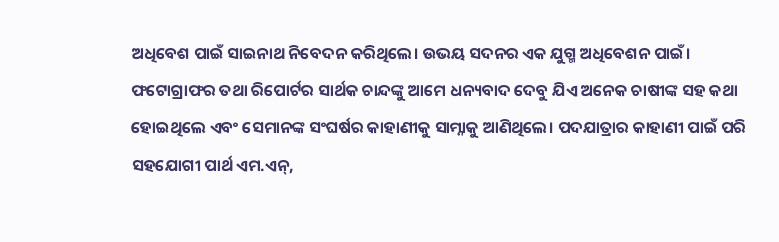ଅଧିବେଶ ପାଇଁ ସାଇନାଥ ନିବେଦନ କରିଥିଲେ। ଉଭୟ ସଦନର ଏକ ଯୁଗ୍ମ ଅଧିବେଶନ ପାଇଁ।
ଫଟୋଗ୍ରାଫର ତଥା ରିପୋର୍ଟର ସାର୍ଥକ ଚାନ୍ଦଙ୍କୁ ଆମେ ଧନ୍ୟବାଦ ଦେବୁ ଯିଏ ଅନେକ ଚାଷୀଙ୍କ ସହ କଥା ହୋଇଥିଲେ ଏବଂ ସେମାନଙ୍କ ସଂଘର୍ଷର କାହାଣୀକୁ ସାମ୍ନାକୁ ଆଣିଥିଲେ। ପଦଯାତ୍ରାର କାହାଣୀ ପାଇଁ ପରି ସହଯୋଗୀ ପାର୍ଥ ଏମ.ଏନ୍,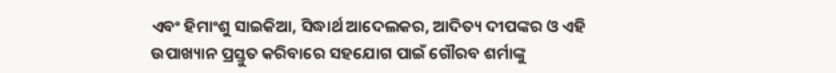ଏବଂ ହିମାଂଶୁ ସାଇକିଆ, ସିଦ୍ଧାର୍ଥ ଆଦେଲକର, ଆଦିତ୍ୟ ଦୀପଙ୍କର ଓ ଏହି ଉପାଖ୍ୟାନ ପ୍ରସ୍ତୁତ କରିବାରେ ସହଯୋଗ ପାଇଁ ଗୌରବ ଶର୍ମାଙ୍କୁ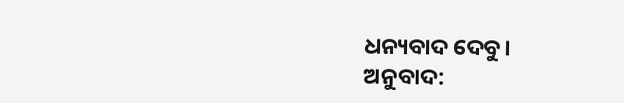ଧନ୍ୟବାଦ ଦେବୁ।
ଅନୁବାଦ: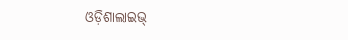ଓଡ଼ିଶାଲାଇଭ୍